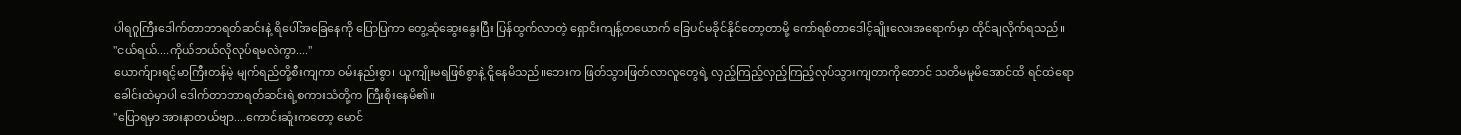ပါရဂူကြီးဒေါက်တာဘာရတ်ဆင်းနဲ့ ရိပေါ်အခြေနေကို ပြောပြကာ တွေ့ဆုံဆွေးနွေးပြီး ပြန်ထွက်လာတဲ့ ရှောငိးကျန့်တယောက် ခြေပင်မခိုင်နိုင်တော့တာမို့ ကော်ရစ်တာဒေါင့်ချိုးလေးအရောက်မှာ ထိုင်ချလိုက်ရသည်။
"ငယ်ရယ်....ကိုယ်ဘယ်လိုလုပ်ရမလဲကွာ...."
ယောက်ျားရင့်မာကြီးတန်မဲ့ မျက်ရည်တို့စီးကျကာ ဝမ်းနည်းစွာ၊ ယူကျိုးမရဖြစ်စွာနဲ့ ငိူနေမိသည်။ဘေးက ဖြတ်သွားဖြတ်လာလူတွေရဲ့ လှည့်ကြည့်လှည့်ကြည့်လုပ်သွားကျတာကိုတောင် သတိမမူမိအောင်ထိ ရင်ထဲရော ခေါင်းထဲမှာပါ ဒေါက်တာဘာရတ်ဆင်းရဲ့စကားသံတို့က ကြီးစိုးနေမိ၏။
"ပြောရမှာ အားနာတယ်ဗျာ....ကောင်းဆူံးကတော့ မောင်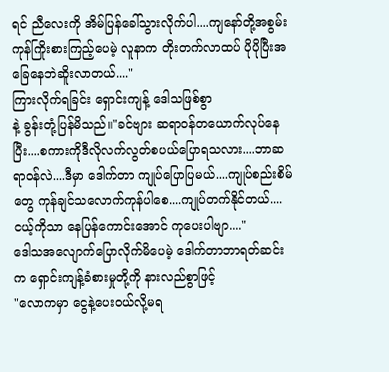ရင် ညီလေးကို အိမ်ပြန်ခေါ်သွားလိုက်ပါ....ကျနော်တို့အစွမ်းကုန်ကြိုးစားကြည့်ပေမဲ့ လူနာက တိုးတက်လာထပ် ပိုပိုပြီးအခြေနေဘဲဆိူးလာတယ်...."
ကြားလိုက်ရခြင်း ရှောင်းကျန့် ဒေါသဖြစ်စွာ
နဲ့ ခွန်းတုံ့ပြန်မိသည်။"ခင်ဗျား ဆရာဝန်တယောက်လုပ်နေပြီး....စကားကိုဒီလိုလက်လွတ်စပယ်ပြောရသလား....ဘာဆရာဝန်လဲ....ဒီမှာ ဒေါက်တာ ကျုပ်ပြောပြမယ်....ကျုပ်စည်းစိမ်တွေ ကုန်ချင်သလောက်ကုန်ပါစေ....ကျုပ်တက်နိုင်တယ်....ငယ့်ကိုသာ နေပြန်ကောင်းအောင် ကုပေးပါဗျာ...."
ဒေါသအလျောက်ပြောလိုက်မိပေမဲ့ ဒေါက်တာဘာရတ်ဆင်းက ရှောင်းကျန့်ခံစားမှုတို့ကို နားလည်စွာဖြင့်
"လောကမှာ ငွေနဲ့ပေးဝယ်လို့မရ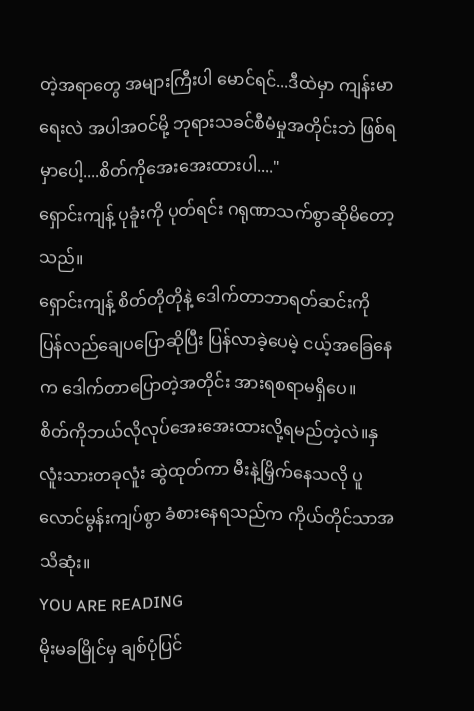တဲ့အရာတွေ အများကြီးပါ မောင်ရင်...ဒီထဲမှာ ကျန်းမာရေးလဲ အပါအဝင်မို့ ဘုရားသခင်စီမံမှုအတိုင်းဘဲ ဖြစ်ရမှာပေါ့....စိတ်ကိုအေးအေးထားပါ...."
ရှောင်းကျန့် ပုခူံးကို ပုတ်ရင်း ဂရုဏာသက်စွာဆိုမိတော့သည်။
ရှောင်းကျန့် စိတ်တိုတိုနဲ့ ဒေါက်တာဘာရတ်ဆင်းကို ပြန်လည်ချေပပြောဆိုပြီး ပြန်လာခဲ့ပေမဲ့ ငယ့်အခြေနေက ဒေါက်တာပြောတဲ့အတိုင်း အားရစရာမရှိပေ။
စိတ်ကိုဘယ်လိုလုပ်အေးအေးထားလို့ရမည်တဲ့လဲ။နှလူံးသားတခုလူံး ဆွဲထုတ်ကာ မီးနဲ့မြှိက်နေသလို ပူလောင်မွန်းကျပ်စွာ ခံစားနေရသည်က ကိုယ်တိုင်သာအသိဆုံး။
YOU ARE READING
မိုးမခမြိုင်မှ ချစ်ပုံပြင်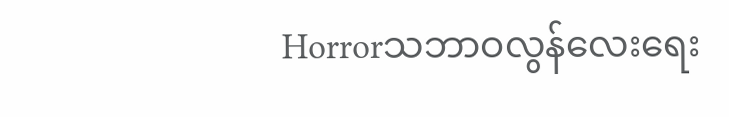Horrorသဘာဝလွန်လေးရေး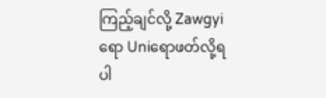ကြည့်ချင်လို့ Zawgyiရော Uniရောဖတ်လို့ရပါ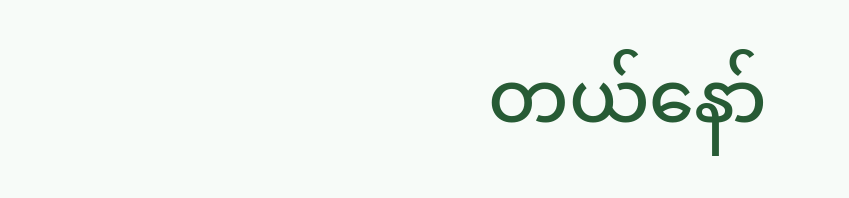တယ်နော်